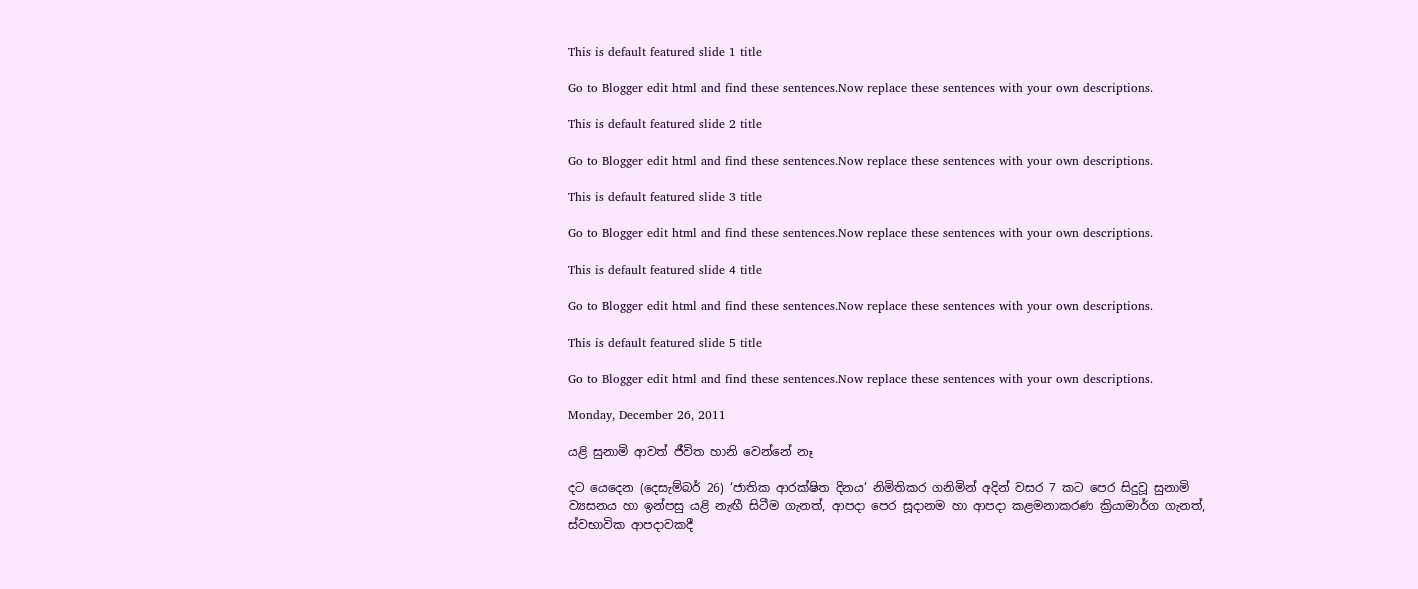This is default featured slide 1 title

Go to Blogger edit html and find these sentences.Now replace these sentences with your own descriptions.

This is default featured slide 2 title

Go to Blogger edit html and find these sentences.Now replace these sentences with your own descriptions.

This is default featured slide 3 title

Go to Blogger edit html and find these sentences.Now replace these sentences with your own descriptions.

This is default featured slide 4 title

Go to Blogger edit html and find these sentences.Now replace these sentences with your own descriptions.

This is default featured slide 5 title

Go to Blogger edit html and find these sentences.Now replace these sentences with your own descriptions.

Monday, December 26, 2011

යළි සුනාමි ආවත් ජීවිත හානි වෙන්නේ නෑ

දට යෙදෙන (දෙසැම්බර් 26) ‘ජාතික ආරක්ෂිත දිනය’ නිමිතිකර ගනිමින් අදින් වසර 7 කට පෙර සිදුවූ සුනාමි ව්‍යසනය හා ඉන්පසු යළි නැඟී සිටීම ගැනත්, ආපදා පෙර සූදානම හා ආපදා කළමනාකරණ ක්‍රියාමාර්ග ගැනත්, ස්වභාවික ආපදාවකදී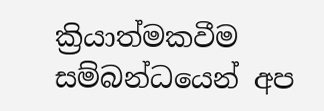ක්‍රියාත්මකවීම සම්බන්ධයෙන් අප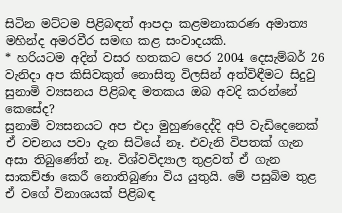සිටින මට්ටම පිළිබඳත් ආපදා කළමනාකරණ අමාත්‍ය මහින්ද අමරවීර සමඟ කළ සංවාදයකි.
* හරියටම අදින් වසර හතකට පෙර 2004 දෙසැම්බර් 26 වැනිදා අප කිසිවකුත් නොසිතූ විලසින් අත්විඳීමට සිදුවු සුනාමි ව්‍යසනය පිළිබඳ මතකය ඔබ අවදි කරන්නේ කෙසේද?
සුනාමි ව්‍යසනයට අප එදා මුහුණදෙද්දි අපි වැඩිදෙනෙක් ඒ වචනය පවා දැන සිටියේ නෑ. එවැනි විපතක් ගැන අසා තිබුණේත් නෑ. විශ්වවිද්‍යාල තුළවත් ඒ ගැන සාකච්ඡා කෙරී නොතිබුණා විය යුතුයි. මේ පසුබිම තුළ ඒ වගේ විනාශයක් පිළිබඳ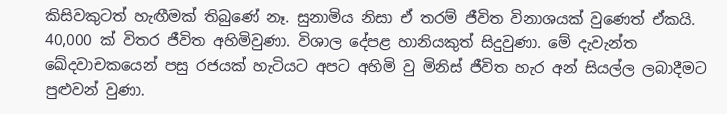කිසිවකුටත් හැඟීමක් තිබුණේ නෑ. සුනාමිය නිසා ඒ තරම් ජීවිත විනාශයක් වුණෙත් ඒකයි.
40,000 ක් විතර ජීවිත අහිමිවුණා. විශාල දේපළ හානියකුත් සිදුවුණා. මේ දැවැන්ත ඛේදවාචකයෙන් පසු රජයක් හැටියට අපට අහිමි වු මිනිස් ජීවිත හැර අන් සියල්ල ලබාදීමට පුළුවන් වුණා.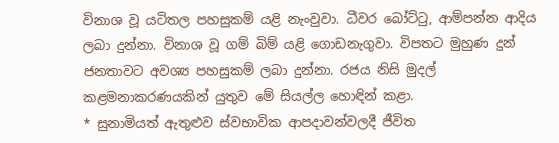විනාශ වූ යටිතල පහසුකම් යළි නැංවුවා. ධීවර බෝට්ටු, ආම්පන්න ආදිය ලබා දුන්නා. විනාශ වූ ගම් බිම් යළි ගොඩනැගුවා. විපතට මුහුණ දුන් ජනතාවට අවශ්‍ය පහසුකම් ලබා දුන්නා. රජය නිසි මුදල් කළමනාකරණයකින් යුතුව මේ සියල්ල හොඳින් කළා.
* සුනාමියත් ඇතුළුව ස්වභාවික ආපදාවන්වලදී ජීවිත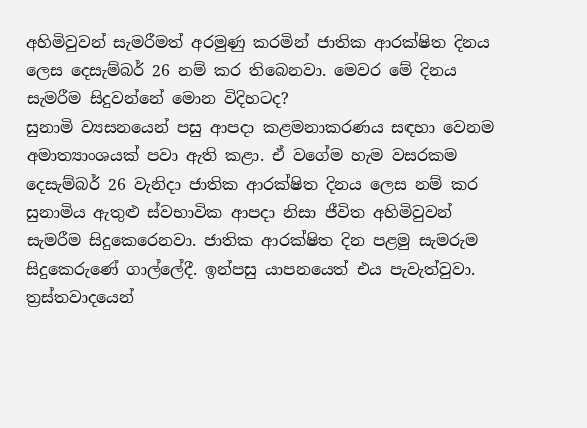අහිමිවුවන් සැමරීමත් අරමුණු කරමින් ජාතික ආරක්ෂිත දිනය ලෙස දෙසැම්බර් 26 නම් කර තිබෙනවා. මෙවර මේ දිනය සැමරීම සිදුවන්නේ මොන විදිහටද?
සුනාමි ව්‍යසනයෙන් පසු ආපදා කළමනාකරණය සඳහා වෙනම අමාත්‍යාංශයක් පවා ඇති කළා. ඒ වගේම හැම වසරකම දෙසැම්බර් 26 වැනිදා ජාතික ආරක්ෂිත දිනය ලෙස නම් කර සුනාමිය ඇතුළු ස්වභාවික ආපදා නිසා ජීවිත අහිමිවුවන් සැමරීම සිදුකෙරෙනවා. ජාතික ආරක්ෂිත දින පළමු සැමරුම සිදුකෙරුණේ ගාල්ලේදී. ඉන්පසු යාපනයෙත් එය පැවැත්වුවා. ත්‍රස්තවාදයෙන්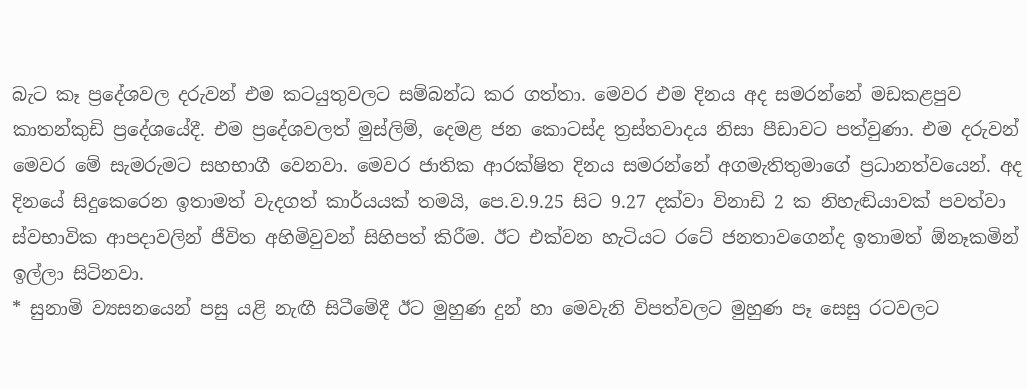බැට කෑ ප්‍රදේශවල දරුවන් එම කටයුතුවලට සම්බන්ධ කර ගත්තා. මෙවර එම දිනය අද සමරන්නේ මඩකළපුව කාතන්කුඩි ප්‍රදේශයේදී. එම ප්‍රදේශවලත් මුස්ලිම්, දෙමළ ජන කොටස්ද ත්‍රස්තවාදය නිසා පීඩාවට පත්වුණා. එම දරුවන් මෙවර මේ සැමරුමට සහභාගී වෙනවා. මෙවර ජාතික ආරක්ෂිත දිනය සමරන්නේ අගමැතිතුමාගේ ප්‍රධානත්වයෙන්. අද දිනයේ සිදුකෙරෙන ඉතාමත් වැදගත් කාර්යයක් තමයි, පෙ.ව.9.25 සිට 9.27 දක්වා විනාඩි 2 ක නිහැඬියාවක් පවත්වා ස්වභාවික ආපදාවලින් ජීවිත අහිමිවුවන් සිහිපත් කිරීම. ඊට එක්වන හැටියට රටේ ජනතාවගෙන්ද ඉතාමත් ඕනෑකමින් ඉල්ලා සිටිනවා.
* සුනාමි ව්‍යසනයෙන් පසු යළි නැඟී සිටීමේදී ඊට මුහුණ දුන් හා මෙවැනි විපත්වලට මුහුණ පෑ සෙසු රටවලට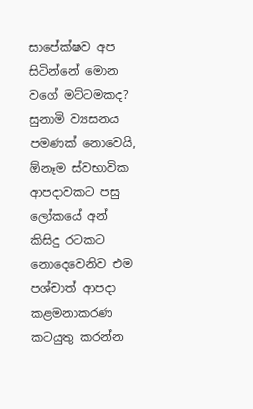සාපේක්ෂව අප සිටින්නේ මොන වගේ මට්ටමකද?
සුනාමි ව්‍යසනය පමණක් නොවෙයි, ඕනෑම ස්වභාවික ආපදාවකට පසු ලෝකයේ අන් කිසිදු රටකට නොදෙවෙනිව එම පශ්චාත් ආපදා කළමනාකරණ කටයුතු කරන්න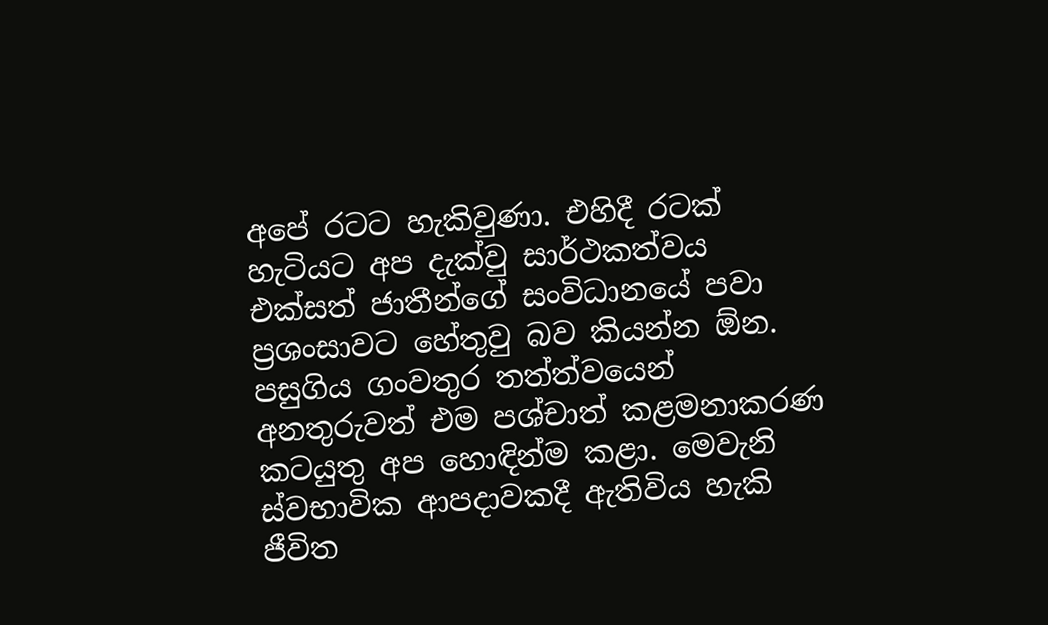අපේ රටට හැකිවුණා. එහිදී රටක් හැටියට අප දැක්වු සාර්ථකත්වය එක්සත් ජාතීන්ගේ සංවිධානයේ පවා ප්‍රශංසාවට හේතුවු බව කියන්න ඕන. පසුගිය ගංවතුර තත්ත්වයෙන් අනතුරුවත් එම පශ්චාත් කළමනාකරණ කටයුතු අප හොඳින්ම කළා. මෙවැනි ස්වභාවික ආපදාවකදී ඇතිවිය හැකි ජීවිත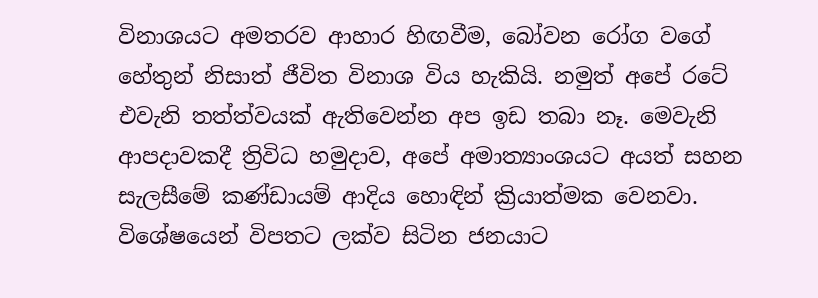විනාශයට අමතරව ආහාර හිඟවීම, බෝවන රෝග වගේ හේතුන් නිසාත් ජීවිත විනාශ විය හැකියි. නමුත් අපේ රටේ එවැනි තත්ත්වයක් ඇතිවෙන්න අප ඉඩ තබා නෑ. මෙවැනි ආපදාවකදී ත්‍රිවිධ හමුදාව, අපේ අමාත්‍යාංශයට අයත් සහන සැලසීමේ කණ්ඩායම් ආදිය හොඳින් ක්‍රියාත්මක වෙනවා. විශේෂයෙන් විපතට ලක්ව සිටින ජනයාට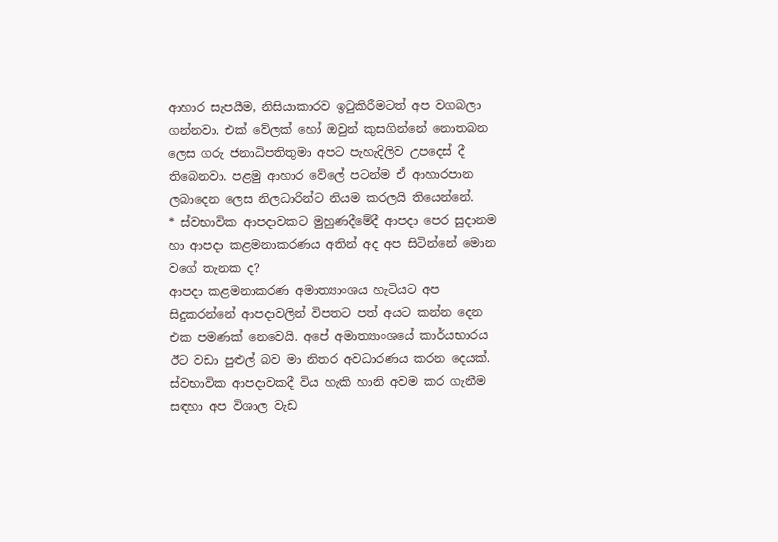ආහාර සැපයීම, නිසියාකාරව ඉටුකිරීමටත් අප වගබලා ගන්නවා. එක් වේලක් හෝ ඔවුන් කුසගින්නේ නොතබන ලෙස ගරු ජනාධිපතිතුමා අපට පැහැදිලිව උපදෙස් දී තිබෙනවා. පළමු ආහාර වේලේ පටන්ම ඒ ආහාරපාන ලබාදෙන ලෙස නිලධාරින්ට නියම කරලයි තියෙන්නේ.
* ස්වභාවික ආපදාවකට මුහුණදීමේදී ආපදා පෙර සුදානම හා ආපදා කළමනාකරණය අතින් අද අප සිටින්නේ මොන වගේ තැනක ද?
ආපදා කළමනාකරණ අමාත්‍යාංශය හැටියට අප සිදුකරන්නේ ආපදාවලින් විපතට පත් අයට කන්න දෙන එක පමණක් නෙවෙයි. අපේ අමාත්‍යාංශයේ කාර්යභාරය ඊට වඩා පුළුල් බව මා නිතර අවධාරණය කරන දෙයක්. ස්වභාවික ආපදාවකදී විය හැකි හානි අවම කර ගැනීම සඳහා අප විශාල වැඩ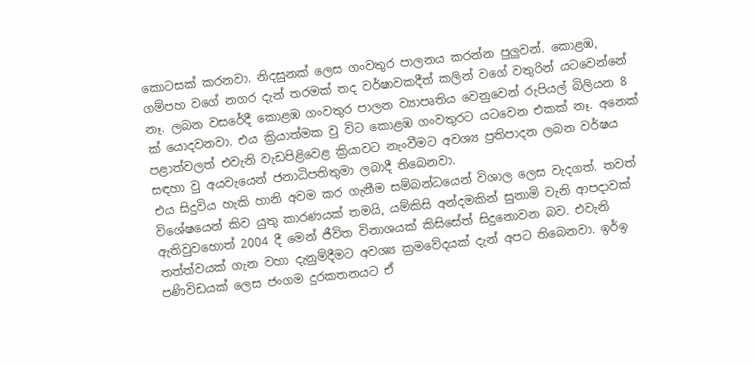කොටසක් කරනවා. නිදසුනක් ලෙස ගංවතුර පාලනය කරන්න පුලුවන්. කොළඹ, ගම්පහ වගේ නගර දැන් තරමක් තද වර්ෂාවකදීත් කලින් වගේ වතුරින් යටවෙන්නේ නෑ. ලබන වසරේදී කොළඹ ගංවතුර පාලන ව්‍යාපෘතිය වෙනුවෙන් රුපියල් බිලියන 8 ක් යොදවනවා. එය ක්‍රියාත්මක වු විට කොළඹ ගංවතුරට යටවෙන එකක් නෑ. අනෙක් පළාත්වලත් එවැනි වැඩපිළිවෙළ ක්‍රියාවට නැංවීමට අවශ්‍ය ප්‍රතිපාදන ලබන වර්ෂය සඳහා වු අයවැයෙන් ජනාධිපතිතුමා ලබාදී තිබෙනවා.
එය සිදුවිය හැකි හානි අවම කර ගැනීම සම්බන්ධයෙන් විශාල ලෙස වැදගත්. තවත් විශේෂයෙන් කිව යුතු කාරණයක් තමයි, යම්කිසි අන්දමකින් සුනාමි වැනි ආපදාවක් ඇතිවුවහොත් 2004 දී මෙන් ජීවිත විනාශයක් කිසිසේත් සිදුනොවන බව. එවැනි තත්ත්වයක් ගැන වහා දැනුම්දීමට අවශ්‍ය ක්‍රමවේදයක් දැන් අපට තිබෙනවා. ඉර්ඉ පණිවිඩයක් ලෙස ජංගම දුරකතනයට ඒ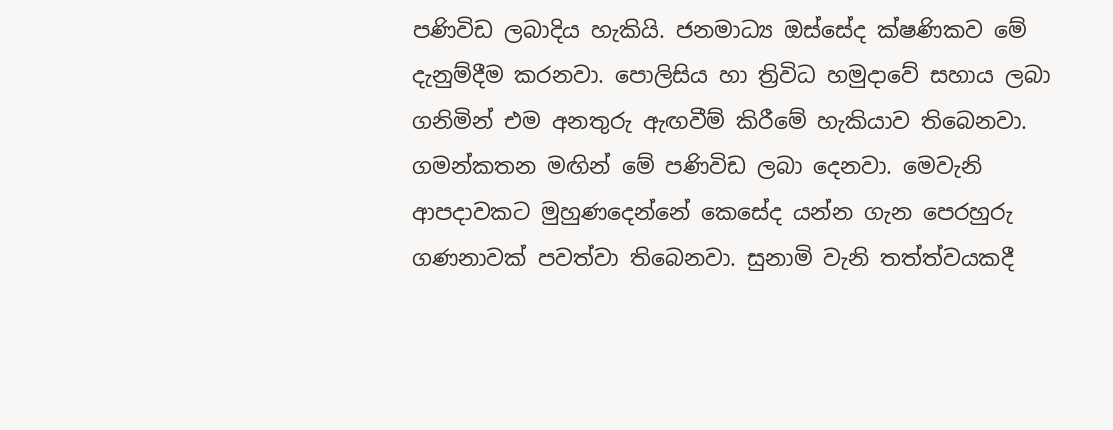පණිවිඩ ලබාදිය හැකියි. ජනමාධ්‍ය ඔස්සේද ක්ෂණිකව මේ දැනුම්දීම කරනවා. පොලිසිය හා ත්‍රිවිධ හමුදාවේ සහාය ලබා ගනිමින් එම අනතුරු ඇඟවීම් කිරීමේ හැකියාව තිබෙනවා. ගමන්කතන මඟින් මේ පණිවිඩ ලබා දෙනවා. මෙවැනි ආපදාවකට මුහුණදෙන්නේ කෙසේද යන්න ගැන පෙරහුරු ගණනාවක් පවත්වා තිබෙනවා. සුනාමි වැනි තත්ත්වයකදී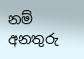නම් අනතුරු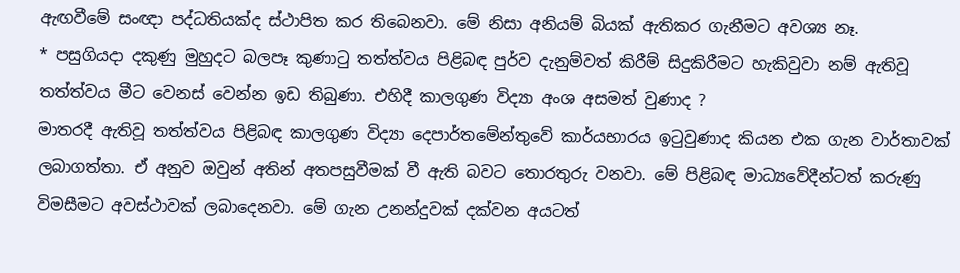ඇඟවීමේ සංඥා පද්ධතියක්ද ස්ථාපිත කර තිබෙනවා. මේ නිසා අනියම් බියක් ඇතිකර ගැනීමට අවශ්‍ය නෑ.
* පසුගියදා දකුණු මුහුදට බලපෑ කුණාටු තත්ත්වය පිළිබඳ පුර්ව දැනුම්වත් කිරීම් සිදුකිරීමට හැකිවුවා නම් ඇතිවූ තත්ත්වය මීට වෙනස් වෙන්න ඉඩ තිබුණා. එහිදී කාලගුණ විද්‍යා අංශ අසමත් වුණාද ?
මාතරදී ඇතිවූ තත්ත්වය පිළිබඳ කාලගුණ විද්‍යා දෙපාර්තමේන්තුවේ කාර්යභාරය ඉටුවුණාද කියන එක ගැන වාර්තාවක් ලබාගත්තා. ඒ අනුව ඔවුන් අතින් අතපසුවීමක් වී ඇති බවට තොරතුරු වනවා. මේ පිළිබඳ මාධ්‍යවේදීන්ටත් කරුණු විමසීමට අවස්ථාවක් ලබාදෙනවා. මේ ගැන උනන්දුවක් දක්වන අයටත්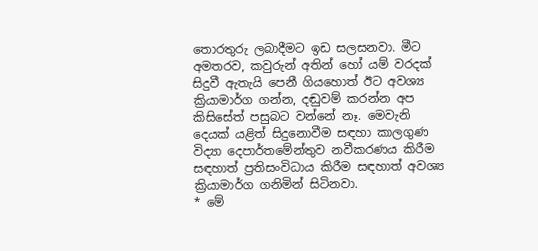තොරතුරු ලබාදීමට ඉඩ සලසනවා. මීට අමතරව, කවුරුන් අතින් හෝ යම් වරදක් සිදුවී ඇතැයි පෙනී ගියහොත් ඊට අවශ්‍ය ක්‍රියාමාර්ග ගන්න, දඬුවම් කරන්න අප කිසිසේත් පසුබට වන්නේ නෑ. මෙවැනි දෙයක් යළිත් සිදුනොවීම සඳහා කාලගුණ විද්‍යා දෙපාර්තමේන්තුව නවීකරණය කිරීම සඳහාත් ප්‍රතිසංවිධාය කිරීම සඳහාත් අවශ්‍ය ක්‍රියාමාර්ග ගනිමින් සිටිනවා.
* මේ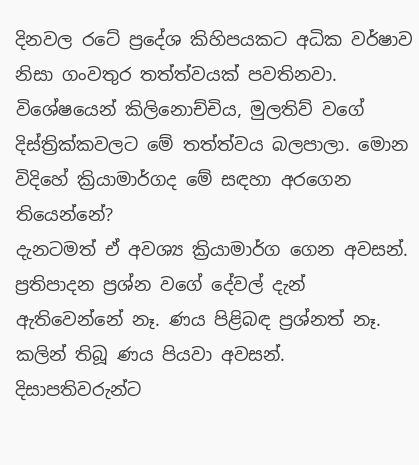දිනවල රටේ ප්‍රදේශ කිහිපයකට අධික වර්ෂාව නිසා ගංවතුර තත්ත්වයක් පවතිනවා. විශේෂයෙන් කිලිනොච්චිය, මුලතිව් වගේ දිස්ත්‍රික්කවලට මේ තත්ත්වය බලපාලා. මොන විදිහේ ක්‍රියාමාර්ගද මේ සඳහා අරගෙන තියෙන්නේ?
දැනටමත් ඒ අවශ්‍ය ක්‍රියාමාර්ග ගෙන අවසන්. ප්‍රතිපාදන ප්‍රශ්න වගේ දේවල් දැන් ඇතිවෙන්නේ නෑ. ණය පිළිබඳ ප්‍රශ්නත් නෑ. කලින් තිබූ ණය පියවා අවසන්. දිසාපතිවරුන්ට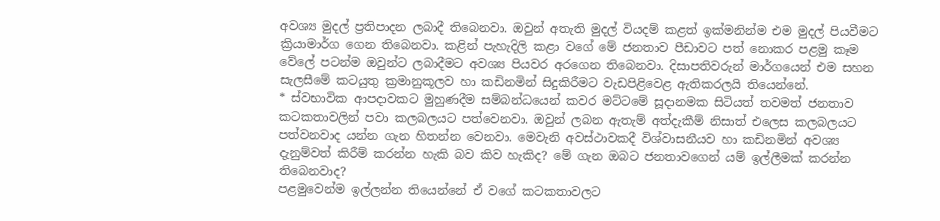අවශ්‍ය මුදල් ප්‍රතිපාදන ලබාදී තිබෙනවා. ඔවුන් අතැති මුදල් වියදම් කළත් ඉක්මනින්ම එම මුදල් පියවීමට ක්‍රියාමාර්ග ගෙන තිබෙනවා. කළින් පැහැදිලි කළා වගේ මේ ජනතාව පීඩාවට පත් නොකර පළමු කෑම වේලේ පටන්ම ඔවුන්ට ලබාදීමට අවශ්‍ය පියවර අරගෙන තිබෙනවා. දිසාපතිවරුන් මාර්ගයෙන් එම සහන සැලසීමේ කටයුතු ක්‍රමානුකූලව හා කඩිනමින් සිදුකිරීමට වැඩපිළිවෙළ ඇතිකරලයි තියෙන්නේ.
* ස්වභාවික ආපදාවකට මුහුණදීම සම්බන්ධයෙන් කවර මට්ටමේ සූදානමක සිටියත් තවමත් ජනතාව කටකතාවලින් පවා කලබලයට පත්වෙනවා. ඔවුන් ලබන ඇතැම් අත්දැකීම් නිසාත් එලෙස කලබලයට පත්වනවාද යන්න ගැන හිතන්න වෙනවා. මෙවැනි අවස්ථාවකදී විශ්වාසනීයව හා කඩිනමින් අවශ්‍ය දැනුම්වත් කිරීම් කරන්න හැකි බව කිව හැකිද? මේ ගැන ඔබට ජනතාවගෙන් යම් ඉල්ලීමක් කරන්න තිබෙනවාද?
පළමුවෙන්ම ඉල්ලන්න තියෙන්නේ ඒ වගේ කටකතාවලට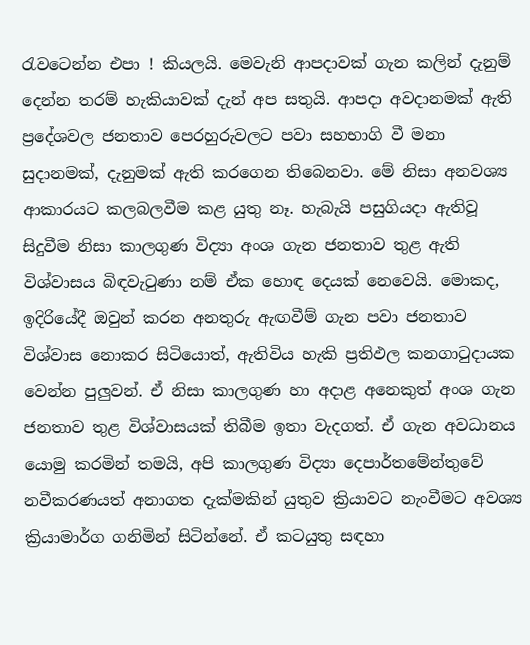රැවටෙන්න එපා ! කියලයි. මෙවැනි ආපදාවක් ගැන කලින් දැනුම් දෙන්න තරම් හැකියාවක් දැන් අප සතුයි. ආපදා අවදානමක් ඇති ප්‍රදේශවල ජනතාව පෙරහුරුවලට පවා සහභාගි වී මනා සුදානමක්, දැනුමක් ඇති කරගෙන තිබෙනවා. මේ නිසා අනවශ්‍ය ආකාරයට කලබලවීම කළ යුතු නෑ. හැබැයි පසුගියදා ඇතිවූ සිදුවීම නිසා කාලගුණ විද්‍යා අංශ ගැන ජනතාව තුළ ඇති විශ්වාසය බිඳවැටුණා නම් ඒක හොඳ දෙයක් නෙවෙයි. මොකද, ඉදිරියේදී ඔවුන් කරන අනතුරු ඇඟවීම් ගැන පවා ජනතාව විශ්වාස නොකර සිටියොත්, ඇතිවිය හැකි ප්‍රතිඵල කනගාටුදායක වෙන්න පුලුවන්. ඒ නිසා කාලගුණ හා අදාළ අනෙකුත් අංශ ගැන ජනතාව තුළ විශ්වාසයක් තිබීම ඉතා වැදගත්. ඒ ගැන අවධානය යොමු කරමින් තමයි, අපි කාලගුණ විද්‍යා දෙපාර්තමේන්තුවේ නවීකරණයත් අනාගත දැක්මකින් යුතුව ක්‍රියාවට නැංවීමට අවශ්‍ය ක්‍රියාමාර්ග ගනිමින් සිටින්නේ. ඒ කටයුතු සඳහා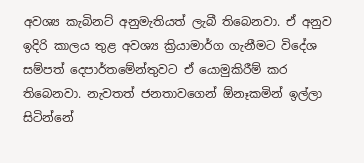අවශ්‍ය කැබිනට් අනුමැතියත් ලැබී තිබෙනවා. ඒ අනුව ඉදිරි කාලය තුළ අවශ්‍ය ක්‍රියාමාර්ග ගැනීමට විදේශ සම්පත් දෙපාර්තමේන්තුවට ඒ යොමුකිරීම් කර තිබෙනවා. නැවතත් ජනතාවගෙන් ඕනෑකමින් ඉල්ලා සිටින්නේ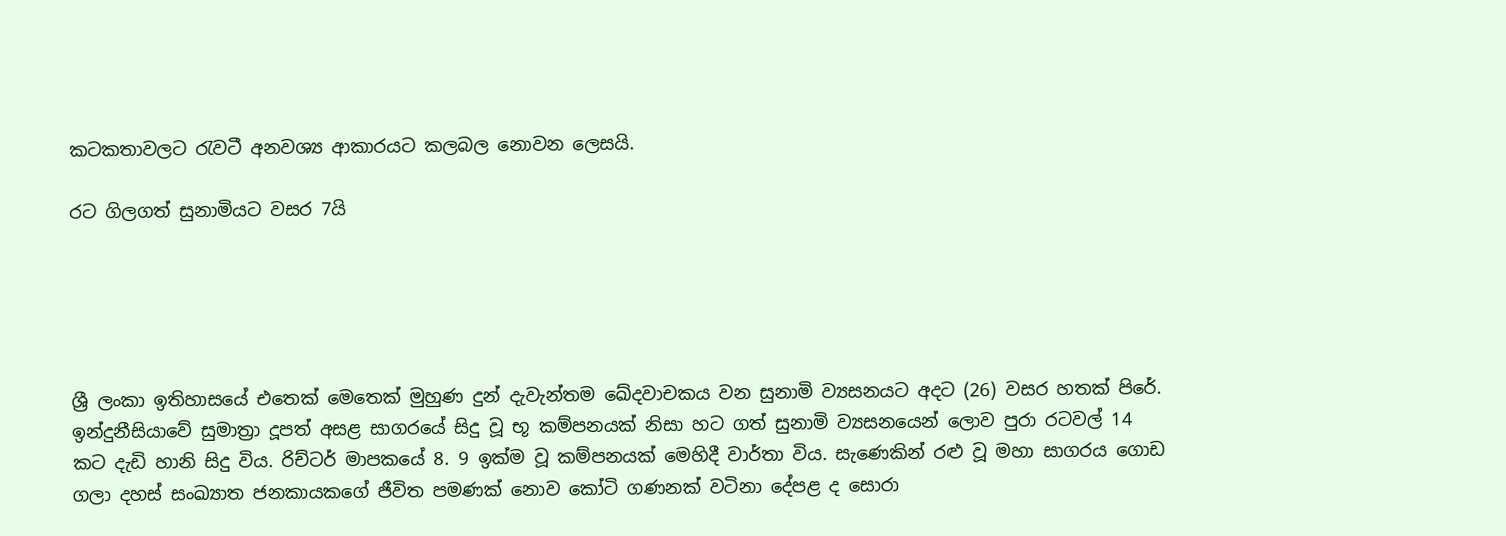කටකතාවලට රැවටී අනවශ්‍ය ආකාරයට කලබල නොවන ලෙසයි.

රට ගිලගත් සුනාමියට වසර 7යි





ශ්‍රී ලංකා ඉතිහාසයේ එතෙක් මෙතෙක් මුහුණ දුන් දැවැන්තම ඛේදවාචකය වන සුනාමි ව්‍යසනයට අදට (26) වසර හතක් පිරේ. ඉන්දුනීසියාවේ සුමාත්‍රා දූපත් අසළ සාගරයේ සිදු වූ භූ කම්පනයක් නිසා හට ගත් සුනාමි ව්‍යසනයෙන් ලොව පුරා රටවල් 14 කට දැඩි හානි සිදු විය. රිච්ටර් මාපකයේ 8. 9 ඉක්ම වූ කම්පනයක් මෙහිදී වාර්තා විය. සැණෙකින් රළු වූ මහා සාගරය ගොඩ ගලා දහස් සංඛ්‍යාත ජනකායකගේ ජීවිත පමණක් නොව කෝටි ගණනක් වටිනා දේපළ ද සොරා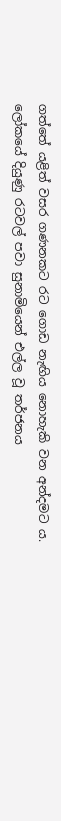ගත්තේ යළිත් වසර ගණනකට රට ගොඩ නැඟිය නොහැකි වන අන්දමට ය.
ලෝකයේ දියුණු රටවල් පවා සුනාමියෙන් එල්ල වූ තර්ජනය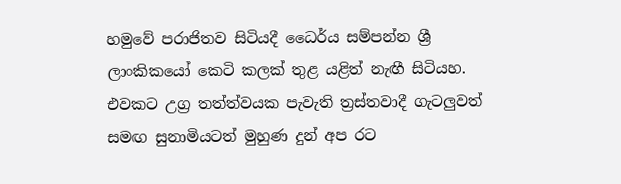හමුවේ පරාජිතව සිටියදී ධෛර්ය සම්පන්න ශ්‍රී ලාංකිකයෝ කෙටි කලක් තුළ යළිත් නැඟී සිටියහ.  එවකට උග්‍ර තත්ත්වයක පැවැති ත්‍රස්තවාදී ගැටලුවත් සමඟ සුනාමියටත් මුහුණ දුන් අප රට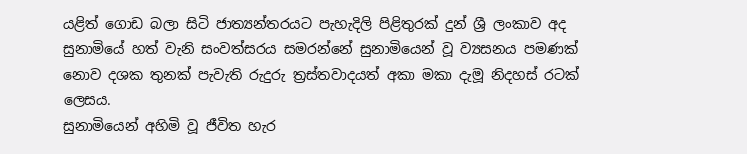යළිත් ගොඩ බලා සිටි ජාත්‍යන්තරයට පැහැදිලි පිළිතුරක් දුන් ශ්‍රී ලංකාව අද සුනාමියේ හත් වැනි සංවත්සරය සමරන්නේ සුනාමියෙන් වූ ව්‍යසනය පමණක් නොව දශක තුනක් පැවැති රුදුරු ත්‍රස්තවාදයත් අකා මකා දැමූ නිදහස් රටක් ලෙසය.
සුනාමියෙන් අහිමි වූ ජීවිත හැර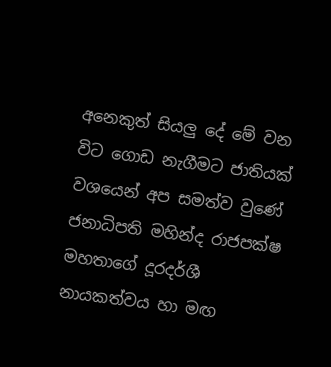අනෙකුත් සියලු දේ මේ වන විට ගොඩ නැගීමට ජාතියක් වශයෙන් අප සමත්ව වුණේ ජනාධිපති මහින්ද රාජපක්ෂ මහතාගේ දූරදර්ශී නායකත්වය හා මඟ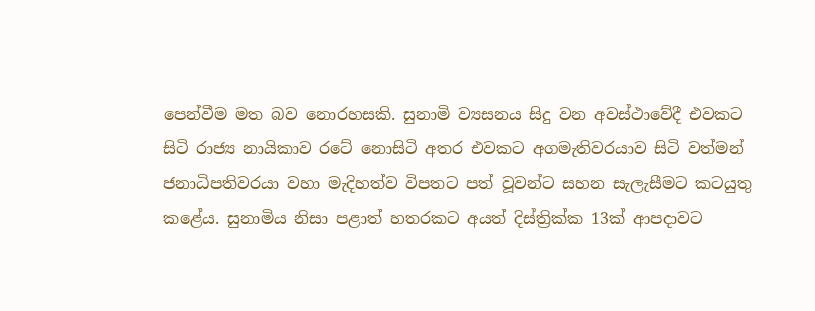පෙන්වීම මත බව නොරහසකි. සුනාමි ව්‍යසනය සිදු වන අවස්ථාවේදී එවකට සිටි රාජ්‍ය නායිකාව රටේ නොසිටි අතර එවකට අගමැතිවරයාව සිටි වත්මන් ජනාධිපතිවරයා වහා මැදිහත්ව විපතට පත් වූවන්ට සහන සැලැසීමට කටයුතු කළේය. සුනාමිය නිසා පළාත් හතරකට අයත් දිස්ත්‍රික්ක 13ක් ආපදාවට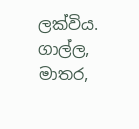ලක්විය. ගාල්ල, මාතර,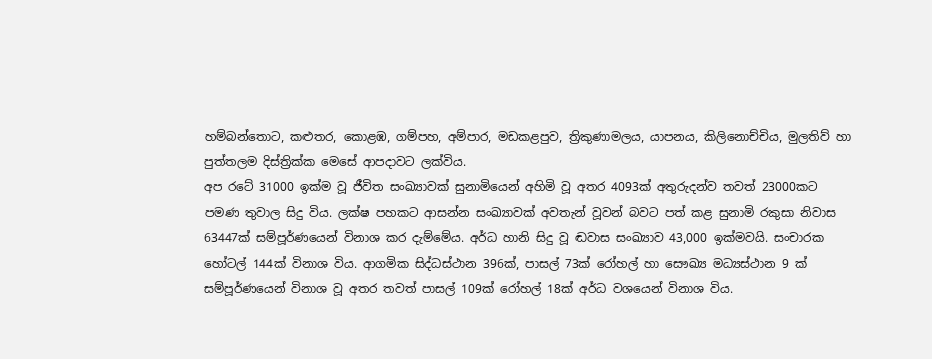හම්බන්තොට, කළුතර, කොළඹ, ගම්පහ, අම්පාර, මඩකළපුව, ත්‍රිකුණාමලය, යාපනය, කිලිනොච්චිය, මුලතිව් හා පුත්තලම දිස්ත්‍රික්ක මෙසේ ආපදාවට ලක්විය.
අප රටේ 31000 ඉක්ම වූ ජීවිත සංඛ්‍යාවක් සුනාමියෙන් අහිමි වූ අතර 4093ක් අතුරුදන්ව තවත් 23000කට පමණ තුවාල සිදු විය. ලක්ෂ පහකට ආසන්න සංඛ්‍යාවක් අවතැන් වූවන් බවට පත් කළ සුනාමි රකුසා නිවාස 63447ක් සම්පූර්ණයෙන් විනාශ කර දැම්මේය. අර්ධ හානි සිදු වූ ඬවාස සංඛ්‍යාව 43,000 ඉක්මවයි. සංචාරක හෝටල් 144ක් විනාශ විය. ආගමික සිද්ධස්ථාන 396ක්, පාසල් 73ක් රෝහල් හා සෞඛ්‍ය මධ්‍යස්ථාන 9 ක් සම්පූර්ණයෙන් විනාශ වූ අතර තවත් පාසල් 109ක් රෝහල් 18ක් අර්ධ වශයෙන් විනාශ විය.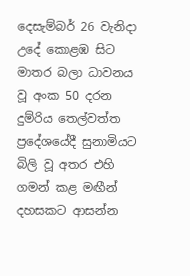දෙසැම්බර් 26 වැනිදා උදේ කොළඹ සිට මාතර බලා ධාවනය වූ අංක 50 දරන දුම්රිය තෙල්වත්ත ප්‍රදේශයේදී සුනාමියට බිලි වූ අතර එහි ගමන් කළ මඟීන් දහසකට ආසන්න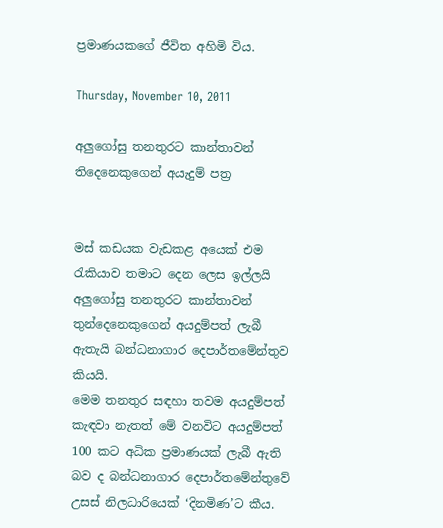ප්‍රමාණයකගේ ජීවිත අහිමි විය.

Thursday, November 10, 2011

අලුගෝසු තනතුරට කාන්තාවන් තිදෙනෙකුගෙන් අයැදුම් පත්‍ර


මස් කඩයක වැඩකළ අයෙක් එම රැකියාව තමාට දෙන ලෙස ඉල්ලයි
අලුගෝසු තනතුරට කාන්තාවන් තුන්දෙනෙකුගෙන් අයදුම්පත් ලැබී ඇතැයි බන්ධනාගාර දෙපාර්තමේන්තුව කියයි.
මෙම තනතුර සඳහා තවම අයදුම්පත් කැඳවා නැතත් මේ වනවිට අයදුම්පත් 100 කට අධික ප්‍රමාණයක් ලැබී ඇති බව ද බන්ධනාගාර දෙපාර්තමේන්තුවේ උසස් නිලධාරියෙක් ‘දිනමිණ’ට කීය.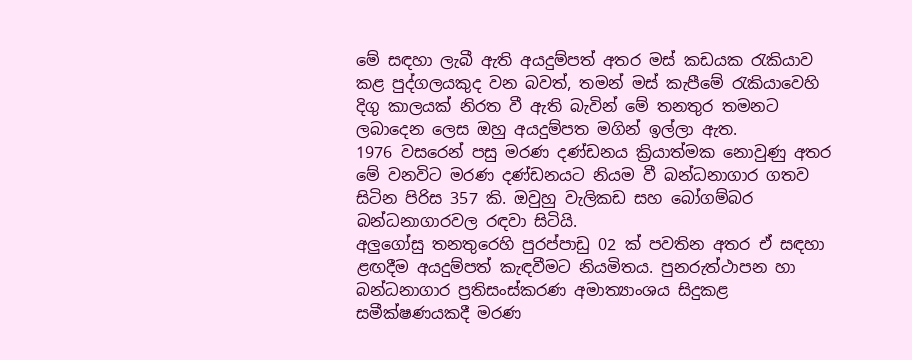මේ සඳහා ලැබී ඇති අයදුම්පත් අතර මස් කඩයක රැකියාව කළ පුද්ගලයකුද වන බවත්, තමන් මස් කැපීමේ රැකියාවෙහි දිගු කාලයක් නිරත වී ඇති බැවින් මේ තනතුර තමනට ලබාදෙන ලෙස ඔහු අයදුම්පත මගින් ඉල්ලා ඇත.
1976 වසරෙන් පසු මරණ දණ්ඩනය ක්‍රියාත්මක නොවුණු අතර මේ වනවිට මරණ දණ්ඩනයට නියම වී බන්ධනාගාර ගතව සිටින පිරිස 357 කි. ඔවුහු වැලිකඩ සහ බෝගම්බර බන්ධනාගාරවල රඳවා සිටියි.
අලුගෝසු තනතුරෙහි පුරප්පාඩු 02 ක් පවතින අතර ඒ සඳහා ළඟදීම අයදුම්පත් කැඳවීමට නියමිතය. පුනරුත්ථාපන හා බන්ධනාගාර ප්‍රතිසංස්කරණ අමාත්‍යාංශය සිදුකළ සමීක්ෂණයකදී මරණ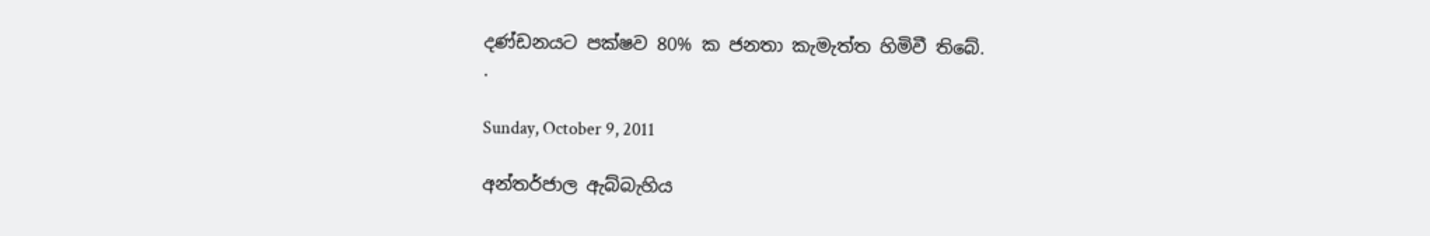දණ්ඩනයට පක්ෂව 80% ක ජනතා කැමැත්ත හිමිවී තිබේ.
.

Sunday, October 9, 2011

අන්තර්ජාල ඇබ්බැහිය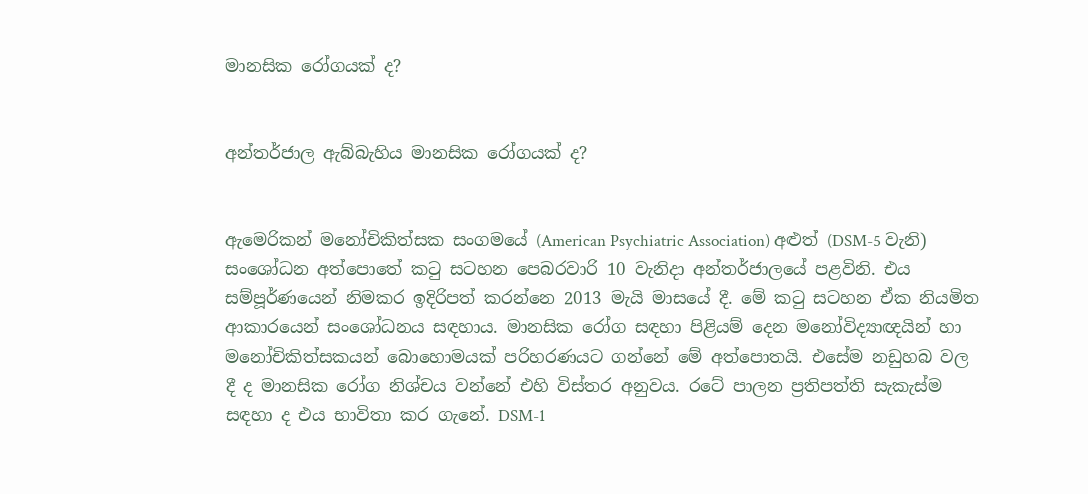මානසික රෝගයක් ද?


අන්තර්ජාල ඇබ්බැහිය මානසික රෝගයක් ද?


ඇමෙරිකන් මනෝචිකිත්සක සංගමයේ (American Psychiatric Association) අළුත් (DSM-5 වැනි) සංශෝධන අත්පොතේ කටු සටහන පෙබරවාරි 10 වැනිදා අන්තර්ජාලයේ පළවිනි. එය සම්පූර්ණයෙන් නිමකර ඉදිරිපත් කරන්නෙ 2013 මැයි මාසයේ දී. මේ කටු සටහන ඒක නියමිත ආකාරයෙන් සං‍ශෝධනය සඳහාය. මානසික රෝග සඳහා පිළියම් දෙන මනෝවිද්‍යාඥයින් හා මනෝචිකිත්සකයන් බොහොමයක් පරිහරණයට ගන්නේ මේ අත්පොතයි. එසේම නඩුහබ වල දී ද මානසික රෝග නිශ්චය වන්නේ එහි විස්තර අනුවය. රටේ පාලන ප්‍රතිපත්ති සැකැස්ම සඳහා ද එය භාවිතා කර ගැනේ. DSM-1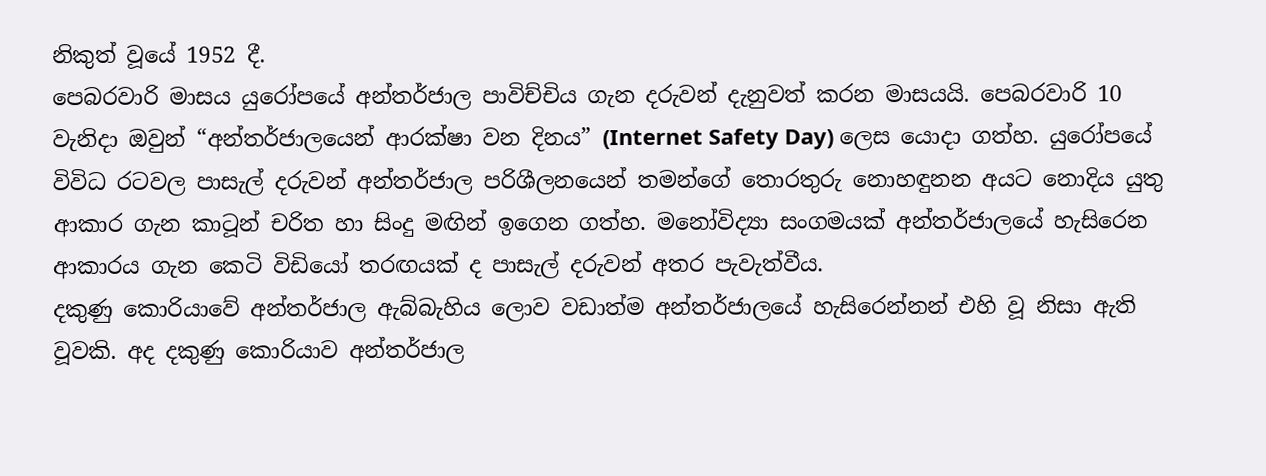නිකුත් වූයේ 1952 දී.
පෙබරවාරි මාසය යුරෝපයේ අන්තර්ජාල පාවිච්චිය ගැන දරුවන් දැනුවත් කරන මාසයයි. පෙබරවාරි 10 වැනිදා ඔවුන් “අන්තර්ජාලයෙන් ආරක්ෂා වන දිනය” (Internet Safety Day) ලෙස යොදා ගත්හ. යුරෝපයේ විවිධ රටවල පාසැල් දරුවන් අන්තර්ජාල පරිශීලනයෙන් තමන්ගේ තොරතුරු නොහඳුනන අයට නොදිය යුතු ආකාර ගැන කාටූන් චරිත හා සිංදු මඟින් ඉගෙන ගත්හ. මනෝවිද්‍යා සංගමයක් අන්තර්ජාලයේ හැසිරෙන ආකාරය ගැන කෙටි විඩියෝ තරඟයක් ද පාසැල් දරුවන් අතර පැවැත්වීය.
දකුණු කොරියාවේ අන්තර්ජාල ඇබ්බැහිය ලොව වඩාත්ම අන්තර්ජාලයේ හැසිරෙන්නන් එහි වූ නිසා ඇති වූවකි. අද දකුණු කොරියාව අන්තර්ජාල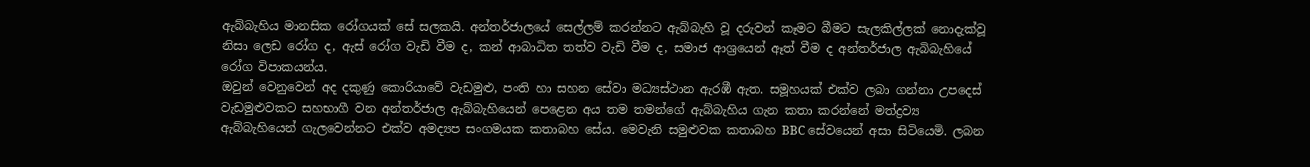ඇබ්බැහිය මානසික රෝගයක් සේ සලකයි. අන්තර්ජාලයේ සෙල්ලම් කරන්නට ඇබ්බැහි වූ දරුවන් කෑමට බීමට සැලකිල්ලක් නොදැක්වූ නිසා ලෙඩ රෝග ද, ඇස් රෝග වැඩි වීම ද, කන් ආබාධිත තත්ව වැඩි වීම ද, සමාජ ආශ්‍රයෙන් ඈත් වීම ද අන්තර්ජාල ඇබිබැහියේ රෝග විපාකයන්ය.
ඔවුන් වෙනුවෙන් අද දකුණු කොරියාවේ වැඩමුළු, පංති හා සහන සේවා මධ්‍යස්ථාන ඇරඹී ඇත. සමූහයක් එක්ව ලබා ගන්නා උපදෙස් වැඩමුළුවකට සහභාගී වන අන්තර්ජාල ඇබ්බැහියෙන් පෙළෙන අය තම තමන්ගේ ඇබ්බැහිය ගැන කතා කරන්නේ මත්ද්‍රව්‍ය ඇබ්බැහියෙන් ගැලවෙන්නට එක්ව අමද්‍යප සංගමයක කතාබහ සේය. මෙවැනි සමුළුවක කතාබහ BBC සේවයෙන් අසා සිටියෙමි. ලබන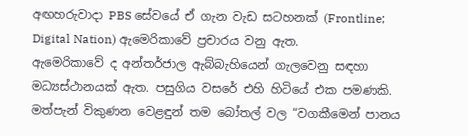අඟහරුවාදා PBS සේවයේ ඒ ගැන වැඩ සටහනක් (Frontline; Digital Nation) ඇමෙරිකාවේ ප්‍රචාරය වනු ඇත.
ඇමෙරිකාවේ ද අන්තර්ජාල ඇබ්බැහියෙන් ගැලවෙනු සඳහා මධ්‍යස්ථානයක් ඇත. පසුගිය වසරේ එහි හිටියේ එක පමණකි.
මත්පැන් විකුණන වෙළඳුන් තම බෝතල් වල “වගකීමෙන් පානය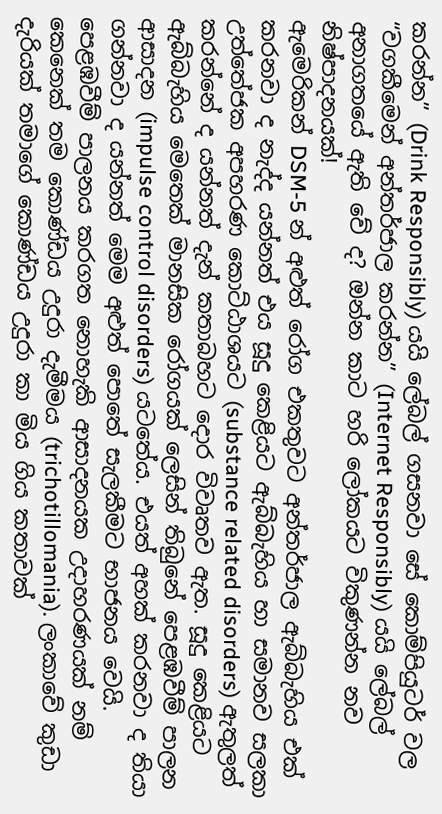කරන්න” (Drink Responsibly) යයි ලේබල් ගසනවා සේ කොම්පියුටර් වල “වගකීමෙන් අන්තර්ජාල කරන්න” (Internet Responsibly) යයි ලේබල් අනාගතයේ ඇති වේ ද? ඔන්න කාට හරි ලෝකයට විකුණන්න නව නිෂ්පාදනයක්!
ඇමෙරිකන් DSM-5 න් අළුත් රෝග එකතුවට අන්තර්ජාල ඇබ්බැහිය එක් කරනවා ද නැද්ද යන්නත් එය සූදු කෙළියට ඇබ්බැහිය හා සමානව සලකා උත්තේජක අපහරණ කොට්ඨාශයට (substance related disorders) ඇතුලත් කරන්නේ ද යන්නත් දැන් කතාබහට දොර විවෘතව ඇත. සූදු කෙළියට ඇබ්බැහිය මෙතෙක් මානසික රෝගයක් ලෙසින් තිබුනේ පෙළඹවීම් පාලන ආසාදන (impulse control disorders) යටතේය. එයත් අහක් කරනවා ද තියා ගන්නවා ද යන්නත් මෙම අළුත් පොතේ සැලකීමට භාජනය වෙයි. පෙළඹවීම් පාලනය කරගත නොහැකි ආසාදනයක උදාහරණයක් නම් කෙනෙක් තම කොණ්ඩය උදුරා දැමීමය (trichotillomania). ලංකාවේ කුඩා දැරියක් තමාගේ කොණ්ඩය උදුරා කා මිය ගිය කතාවක්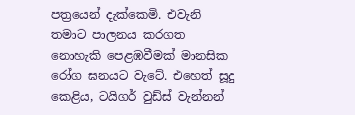පත්‍රයෙන් දැක්කෙමි. එවැනි තමාට පාලනය කරගත නොහැකි පෙළඹවීමක් මානසික රෝග ඝනයට වැටේ. එහෙත් සූදු කෙළිය, ටයිගර් වුඩ්ස් වැන්නන්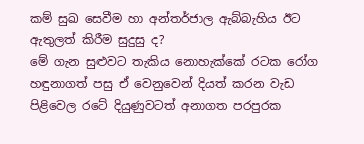කම් සුඛ සෙවීම හා අන්තර්ජාල ඇබ්බැහිය ඊට ඇතුලත් කිරීම සුදුසු ද?
මේ ගැන සුළුවට තැකිය නොහැක්කේ රටක රෝග හඳුනාගත් පසු ඒ වෙනුවෙන් දියත් කරන වැඩ පිළිවෙල රටේ දියුණුවටත් අනාගත පරපුරක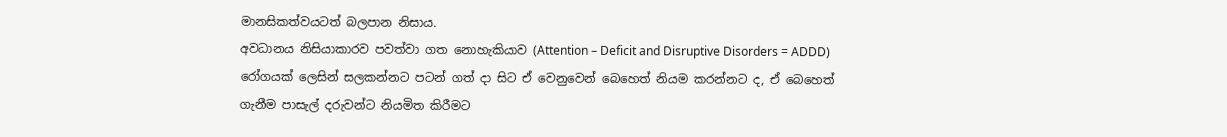මානසිකත්වයටත් බලපාන නිසාය.
අවධානය නිසියාකාරව පවත්වා ගත නොහැකියාව (Attention – Deficit and Disruptive Disorders = ADDD) රෝගයක් ලෙසින් සලකන්නට පටන් ගත් දා සිට ඒ වෙනුවෙන් බෙහෙත් නියම කරන්නට ද, ඒ බෙහෙත් ගැනීම පාසැල් දරුවන්ට නියමිත කිරීමට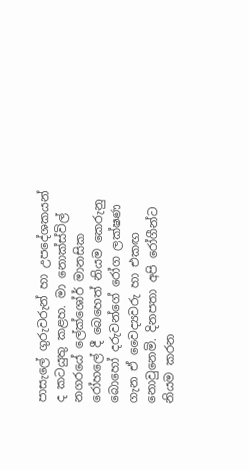පාසැලේ ගුරුවරුන් හා උපදේශකයන් ද කටයුතු කළහ. මා නොක්ස්විල් නගරයේ ලේක්ශෝර් මානසික රෝහලේ දී බෙහෙත් නියම කෙරුනු බොහෝ දරුවන්ගේ රෝග ලක්ෂණ ගැන ඒ වෛද්‍යවරු හා එකඟ නොවුනෙමි. දිනපතා අපි රෝගීන්ට නියම කරන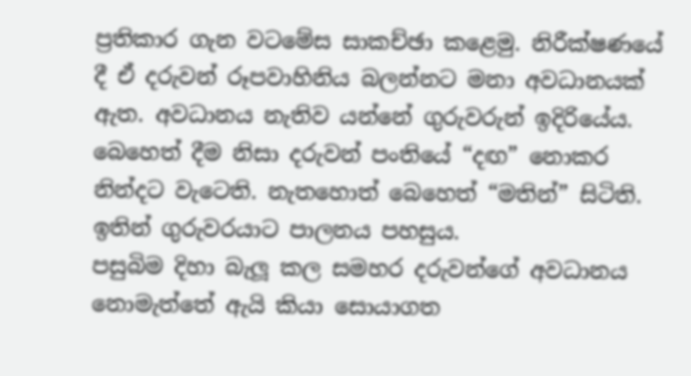ප්‍රතිකාර ගැන වටමේස සාකච්ඡා කළෙමු. නිරීක්ෂණයේ දී ඒ දරුවන් රූපවාහිනිය බලන්නට මනා අවධානයක් ඇත. අවධානය නැතිව යන්නේ ගුරුවරුන් ඉදිරියේය. බෙහෙත් දීම නිසා දරුවන් පංතියේ “දඟ” නොකර නින්දට වැටෙති. නැතහොත් බෙහෙත් “මතින්” සිටිති. ඉතින් ගුරුවරයාට පාලනය පහසුය.
පසුබිම දිහා බැලූ කල සමහර දරුවන්ගේ අවධානය නොමැත්තේ ඇයි කියා සොයාගත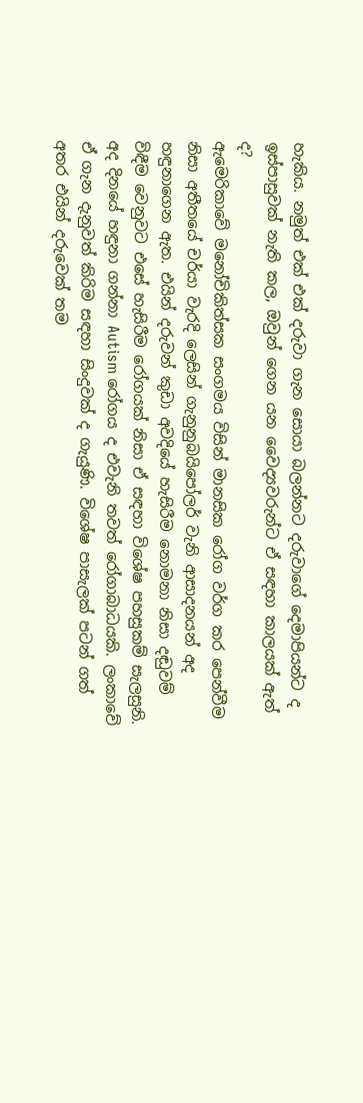හැකිය. නමුත් එක් එක් දරුවා ගැන සොයා බලන්නට දරුවාගේ දෙමාපියන්ට ද ඉස්පාසුවක් නැති කල, ඔවුන් ගෙන යන වෛද්‍යවරුන්ට ඒ සඳහා කාලයක් ඇත් ද?
ඇමෙරිකාවේ මනෝචිකිත්සක සංගමය විසින් මානසික රෝග වර්ග කර පෙන්වීම නිසා අතීතයේ චර්යා වැරදි ලෙසින් ගැනුනුබයිපෝලර් වැනි ආසාදනයන් අද හඳුනාගෙන ඇත. එයින් දරුවන් කුඩා අවදියේ හැසිරීම නොමනා නිසා දඬුවම් විඳීම වෙනුවට එසේ හැසිරීම රෝගයක් නිසා ඒ සඳහා විශේෂ පහසුකම් සැලසුනි. අද දිනයේ හඳුනා ගන්නා Autism රෝගය ද එවැනි තවත් රෝගාබාධයකි. ලංකාවේ ඒ ගැන දැනුවත් කිරිම සඳහා සිංදුවක් ද ගැයුණි. විශේෂ පාසැලක් පටන් ගත් අතර එයින් දරුවෙක් තම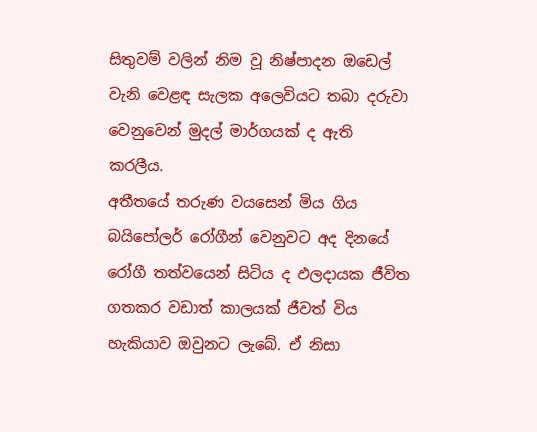සිතුවම් වලින් නිම වූ නිෂ්පාදන ඔඩෙල් වැනි වෙළඳ සැලක අලෙවියට තබා දරුවා වෙනුවෙන් මුදල් මාර්ගයක් ද ඇති කරලීය.
අතීතයේ තරුණ වයසෙන් මිය ගිය බයිපෝලර් රෝගීන් වෙනුවට අද දිනයේ රෝගී තත්වයෙන් සිටිය ද ඵලදායක ජීවිත ගතකර වඩාත් කාලයක් ජීවත් විය හැකියාව ඔවුනට ලැබේ. ඒ නිසා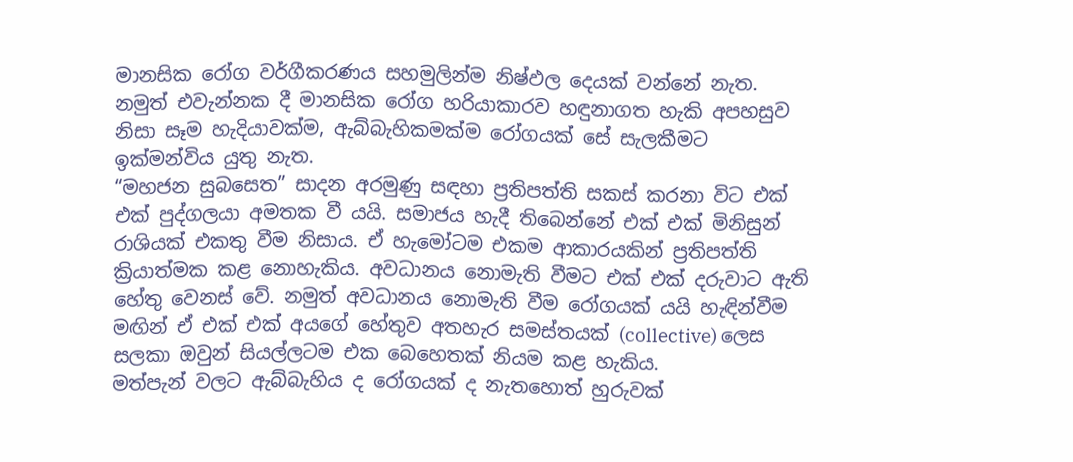මානසික රෝග වර්ගීකරණය සහමුලින්ම නිෂ්ඵල දෙයක් වන්නේ නැත. නමුත් එවැන්නක දී මානසික රෝග හරියාකාරව හඳුනාගත හැකි අපහසුව නිසා සෑම හැදියාවක්ම, ඇබ්බැහිකමක්ම රෝගයක් සේ සැලකීමට ඉක්මන්විය යුතු නැත.
“මහජන සුබසෙත” සාදන අරමුණු සඳහා ප්‍රතිපත්ති සකස් කරනා විට එක් එක් පුද්ගලයා අමතක වී යයි. සමාජය හැදී තිබෙන්නේ එක් එක් මිනිසුන් රාශියක් එකතු වීම නිසාය. ඒ හැමෝටම එකම ආකාරයකින් ප්‍රතිපත්ති ක්‍රියාත්මක කළ නොහැකිය. අවධානය නොමැති වීමට එක් එක් දරුවාට ඇති හේතු වෙනස් වේ. නමුත් අවධානය නොමැති වීම රෝගයක් යයි හැඳින්වීම මඟින් ඒ එක් එක් අයගේ හේතුව අතහැර සමස්තයක් (collective) ලෙස සලකා ඔවුන් සියල්ලටම එක බෙහෙතක් නියම කළ හැකිය.
මත්පැන් වලට ඇබ්බැහිය ද රෝගයක් ද නැතහොත් හුරුවක්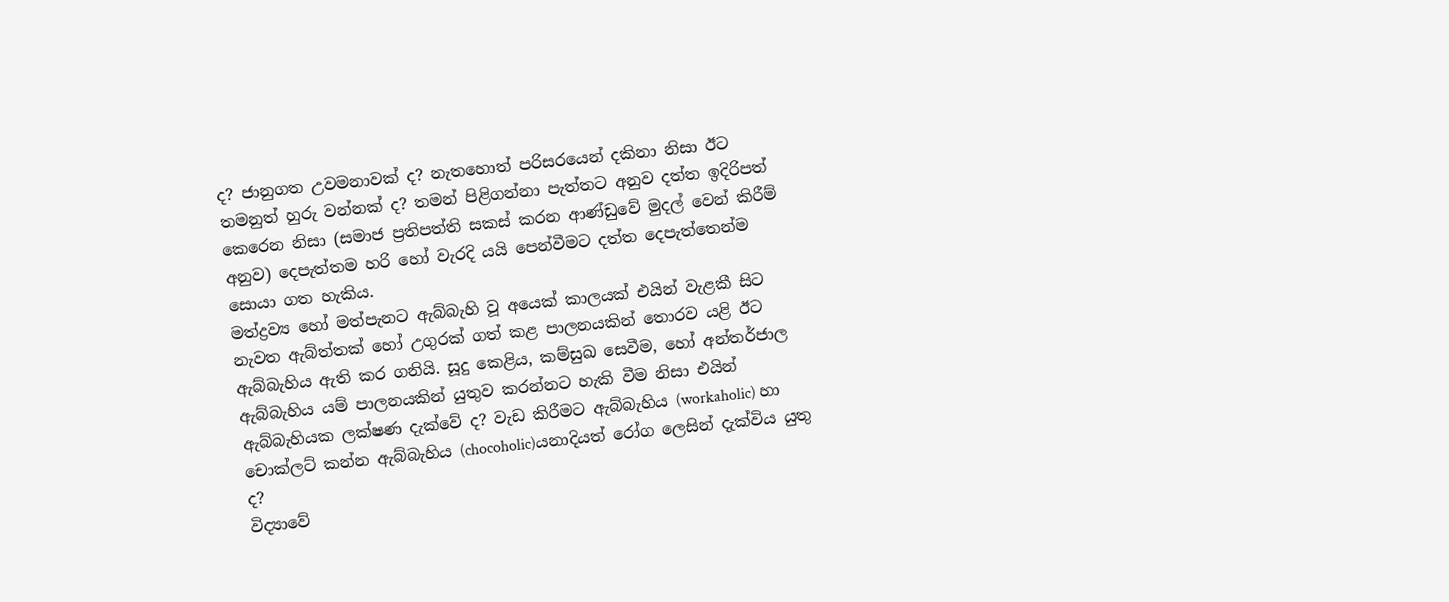ද? ජානුගත උවමනාවක් ද? නැතහොත් පරිසරයෙන් දකිනා නිසා ඊට තමනුත් හුරු වන්නක් ද? තමන් පිළිගන්නා පැත්තට අනුව දත්ත ඉදිරිපත් කෙරෙන නිසා (සමාජ ප්‍රතිපත්ති සකස් කරන ආණ්ඩුවේ මුදල් වෙන් කිරීම් අනුව) දෙපැත්තම හරි හෝ වැරදි යයි පෙන්වීමට දත්ත දෙපැත්තෙන්ම සොයා ගත හැකිය.
මත්ද්‍රව්‍ය හෝ මත්පැනට ඇබ්බැහි වූ අයෙක් කාලයක් එයින් වැළකී සිට නැවත ඇබ්ත්තක් හෝ උගුරක් ගත් කළ පාලනයකින් තොරව යළි ඊට ඇබ්බැහිය ඇති කර ගනියි. සූදු කෙළිය, කම්සුඛ සෙවීම, හෝ අන්තර්ජාල ඇබ්බැහිය යම් පාලනයකින් යුතුව කරන්නට හැකි වීම නිසා එයින් ඇබ්බැහියක ලක්ෂණ දැක්වේ ද? වැඩ කිරීමට ඇබ්බැහිය (workaholic) හා චොක්ලට් කන්න ඇබ්බැහිය (chocoholic)යනාදියත් රෝග ලෙසින් දැක්විය යුතු ද?
විද්‍යාවේ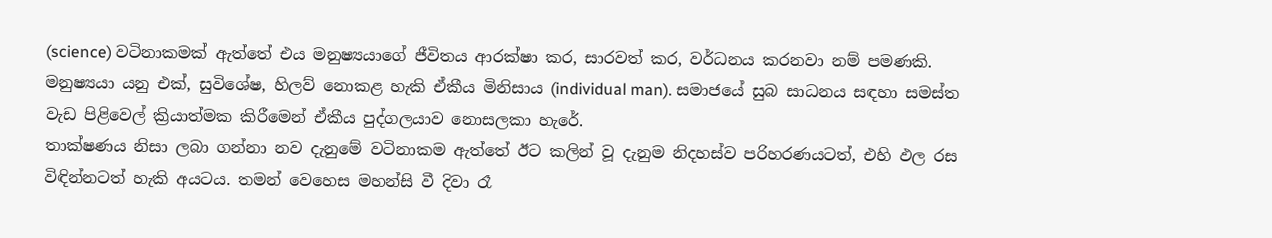(science) වටිනාකමක් ඇත්තේ එය මනුෂ්‍යයාගේ ජීවිතය ආරක්ෂා කර, සාරවත් කර, වර්ධනය කරනවා නම් පමණකි. මනුෂ්‍යයා යනු එක්, සුවිශේෂ, හිලව් නොකළ හැකි ඒකීය මිනිසාය (individual man). සමාජයේ සුබ සාධනය සඳහා සමස්ත වැඩ පිළිවෙල් ක්‍රියාත්මක කිරීමෙන් ඒකීය පුද්ගලයාව නොසලකා හැරේ.
තාක්ෂණය නිසා ලබා ගන්නා නව දැනුමේ වටිනාකම ඇත්තේ ඊට කලින් වූ දැනුම නිදහස්ව පරිහරණයටත්, එහි ඵල ‍රස විඳින්නටත් හැකි අයටය. තමන් වෙහෙස මහන්සි වී දිවා රෑ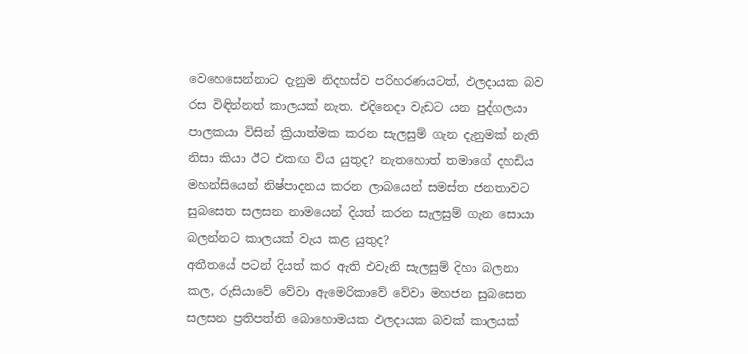වෙහෙසෙන්නාට දැනුම නිදහස්ව පරිහරණයටත්, ඵලදායක බව රස විඳින්නත් කාලයක් නැත. එදිනෙදා වැඩට යන පුද්ගලයා පාලකයා විසින් ක්‍රියාත්මක කරන සැලසුම් ගැන දැනුමක් නැති නිසා කියා ඊට එකඟ විය යුතුද? නැතහොත් තමාගේ දහඩිය මහන්සියෙන් නිෂ්පාදනය කරන ලාබයෙන් සමස්ත ජනතාවට සුබසෙත සලසන නාමයෙන් දියත් කරන සැලසුම් ගැන සොයා බලන්නට කාලයක් වැය කළ යුතුද?
අතීතයේ පටන් දියත් කර ඇති එවැනි සැලසුම් දිහා බලනා කල, රුසියාවේ වේවා ඇමෙරිකාවේ වේවා මහජන සුබසෙත සලසන ප්‍රතිපත්ති බොහොමයක ඵලදායක බවක් කාලයක්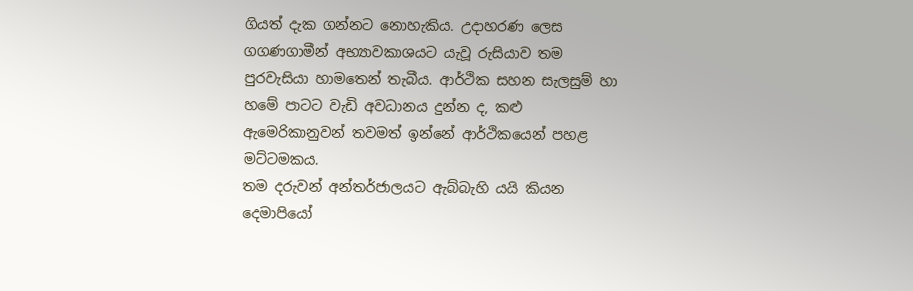ගියත් දැක ගන්නට නොහැකිය. උදාහරණ ලෙස ගගණගාමීන් අභ්‍යාවකාශයට යැවූ රුසියාව තම පුරවැසියා හාමතෙන් තැබීය. ආර්ථික සහන සැලසුම් හා හමේ පාටට වැඩි අවධානය දුන්න ද, කළු ඇමෙරිකානුවන් තවමත් ඉන්නේ ආර්ථිකයෙන් පහළ මට්ටමකය.
තම දරුවන් අන්තර්ජාලයට ඇබ්බැහි යයි කියන දෙමාපියෝ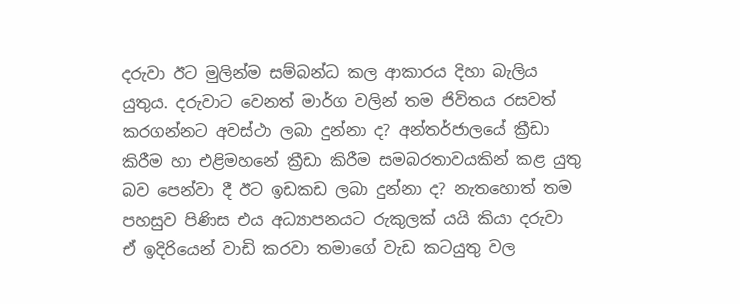දරුවා ඊට මුලින්ම සම්බන්ධ කල ආකාරය දිහා බැලිය යුතුය. දරුවාට වෙනත් මාර්ග වලින් තම ජිවිතය රසවත් කරගන්නට අවස්ථා ලබා දුන්නා ද? අන්තර්ජාලයේ ක්‍රීඩා කිරීම හා එළිම‍හනේ ක්‍රීඩා කිරීම සමබරතාව‍යකින් කළ යුතු බව පෙන්වා දී ඊට ඉඩකඩ ලබා දුන්නා ද? නැතහොත් තම පහසුව පිණිස එය අධ්‍යාපනයට රුකුලක් යයි කියා දරුවා ඒ ඉදිරියෙන් වාඩි කරවා තමාගේ වැඩ කටයුතු වල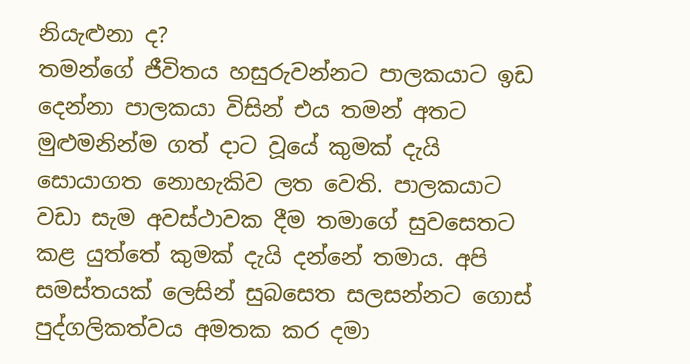නියැළුනා ද?
තමන්ගේ ජීවිතය හසුරුවන්නට පාලකයාට ඉඩ දෙන්නා පාලකයා විසින් එය තමන් අතට මුළුමනින්ම ගත් දාට වූයේ කුමක් දැයි සොයාගත නොහැකිව ලත වෙති. පාලකයාට වඩා සැම අවස්ථාවක දීම තමාගේ සුවසෙතට කළ යුත්තේ කුමක් දැයි දන්නේ තමාය. අපි සමස්තයක් ලෙසින් සුබසෙත සලසන්නට ගොස් පුද්ගලිකත්වය අමතක කර දමා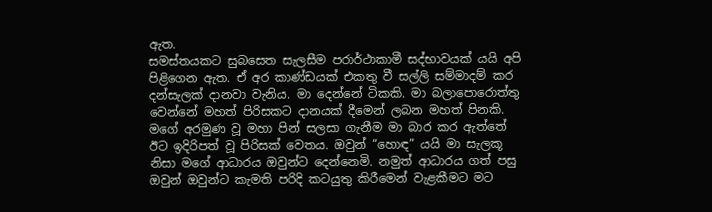ඇත.
සමස්තයකට සුබසෙත සැලසීම පරාර්ථාකාමී සද්භාවයක් යයි අපි පිළිගෙන ඇත. ඒ අර කාණ්ඩයක් එකතු වී සල්ලි සම්මාදම් කර දන්සැලක් දානවා වැනිය. මා දෙන්නේ ටිකකි. මා බලාපොරොත්තු වෙන්නේ මහත් පිරිසකට දානයක් දීමෙන් ලබන මහත් පිනකි. මගේ අරමුණ වූ මහා පින් සලසා ගැනීම මා බාර කර ඇත්තේ ඊට ඉදිරිපත් වූ පිරිසක් වෙතය. ඔවුන් “හොඳ” යයි මා සැලකූ නිසා මගේ ආධාරය ඔවුන්ට දෙන්නෙමි. නමුත් ආධාරය ගත් පසු ඔවුන් ඔවුන්ට කැමති පරිදි කටයුතු කිරීමෙන් වැළකීමට මට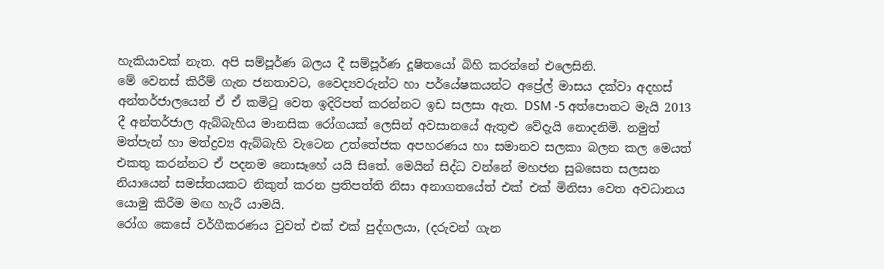හැකියාවක් නැත. අපි සම්පූර්ණ බලය දී සම්පූර්ණ දූෂිතයෝ බිහි කරන්නේ එලෙසිනි.
මේ වෙනස් කිරීම් ගැන ජනතාවට, වෛද්‍යවරුන්ට හා පර්යේෂකයන්ට අප්‍රේල් මාසය දක්වා අදහස් අන්තර්ජාලයෙන් ඒ ඒ කමිටු වෙත ඉදිරිපත් කරන්නට ඉඩ සලසා ඇත. DSM -5 අත්පොතට මැයි 2013 දී අන්තර්ජාල ඇබ්බැහිය මානසික රෝගයක් ලෙසින් අවසානයේ ඇතුළු වේදැයි නොදනිමි. නමුත් මත්පැන් හා මත්ද්‍රව්‍ය ඇබ්බැහි වැටෙන උත්තේජක අපහරණය හා සමානව සලකා බලන කල මෙයත් එකතු කරන්නට ඒ පදනම නොසෑහේ යයි සිතේ. මෙයින් සිද්ධ වන්නේ මහජන සුබසෙත සලසන නියායෙන් සමස්තයකට නිකුත් කරන ප්‍රතිපත්ති නිසා අනාගතයේත් එක් එක් මිනිසා වෙත අවධානය යොමු කිරීම මඟ හැරී යාමයි.
රෝග කෙසේ වර්ගීකරණය වුවත් එක් එක් පුද්ගලයා, (දරුවන් ගැන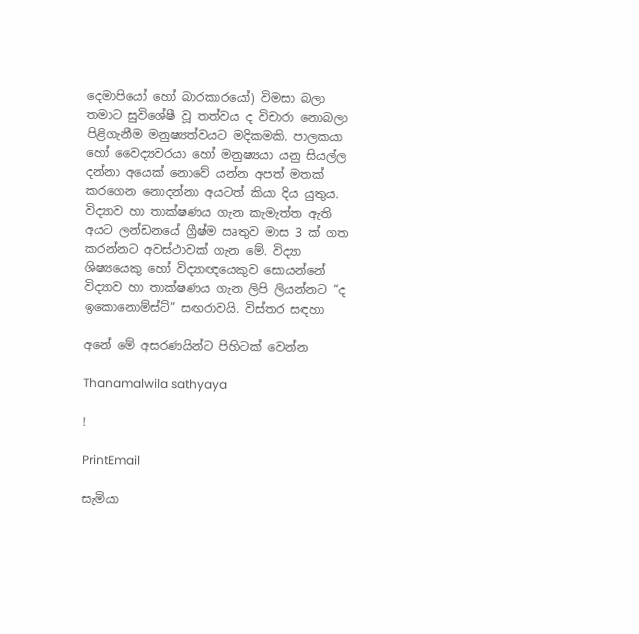දෙමාපියෝ හෝ බාරකාරයෝ) විමසා බලා තමාට සුවිශේෂී වූ තත්වය ද විචාරා නොබලා පිළිගැනීම මනුෂ්‍යත්වයට මදිකමකි. පාලකයා හෝ වෛද්‍යවරයා හෝ මනුෂ්‍යයා යනු සියල්ල දන්නා අයෙක් නොවේ යන්න අපත් මතක් කරගෙන නොදන්නා අයටත් කියා දිය යුතුය.
විද්‍යාව හා තාක්ෂණය ගැන කැමැත්ත ඇති අයට ලන්ඩනයේ ග්‍රීෂ්ම ඍතුව මාස 3 ක් ගත කරන්නට අවස්ථාවක් ගැන මේ. විද්‍යා ශිෂ්‍යයෙකු හෝ විද්‍යාඥයෙකුව සොයන්නේ විද්‍යාව හා තාක්ෂණය ගැන ලිපි ලියන්නට “ද ඉකොනොම්ස්ට්” සඟරාවයි. විස්තර සඳහා

අනේ මේ අසරණයින්ට පිහිටක් වෙන්න

Thanamalwila sathyaya

!

PrintEmail

සැමියා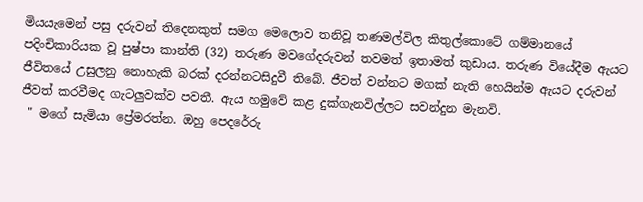මියයැමෙන් පසු දරුවන් තිදෙනකුත් සමග මෙලොව තනිවූ තණමල්විල කිතුල්කොටේ ගම්මානයේ පදිංචිකාරියක වූ පුෂ්පා කාන්ති (32) තරුණ මවගේදරුවන් තවමත් ඉතාමත් කුඩාය. තරුණ වියේදීම ඇයට ජීවිතයේ උසුලනු නොහැකි බරක්‌ දරන්නටසිදුවී තිබේ. ජීවත් වන්නට මගක්‌ නැති හෙයින්ම ඇයට දරුවන් ජීවත් කරවීමද ගැටලුවක්‌ව පවතී. ඇය හමුවේ කළ දුක්‌ගැනවිල්ලට සවන්දුන මැනවි.
 " මගේ සැමියා ප්‍රේමරත්න. ඔහු පෙදරේරු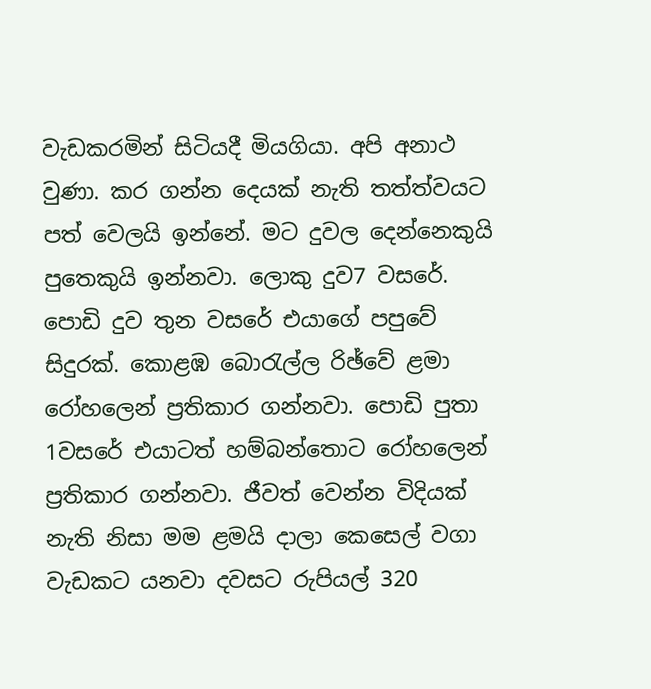වැඩකරමින් සිටියදී මියගියා. අපි අනාථ වුණා. කර ගන්න දෙයක්‌ නැති තත්ත්වයට පත් වෙලයි ඉන්නේ. මට දුවල දෙන්නෙකුයි පුතෙකුයි ඉන්නවා. ලොකු දුව7 වසරේ. පොඩි දුව තුන වසරේ එයාගේ පපුවේ සිදුරක්‌. කොළඹ බොරැල්ල රිඡ්වේ ළමා රෝහලෙන් ප්‍රතිකාර ගන්නවා. පොඩි පුතා 1වසරේ එයාටත් හම්බන්තොට රෝහලෙන් ප්‍රතිකාර ගන්නවා. ජීවත් වෙන්න විදියක්‌ නැති නිසා මම ළමයි දාලා කෙසෙල් වගා වැඩකට යනවා දවසට රුපියල් 320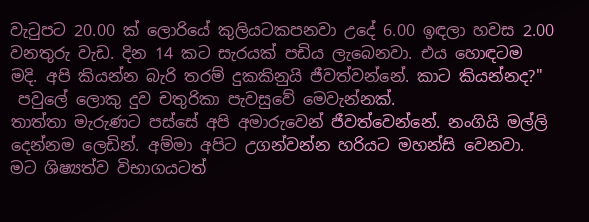වැටුපට 20.00 ක්‌ ලොරියේ කුලියටකපනවා උදේ 6.00 ඉඳලා හවස 2.00 වනතුරු වැඩ. දින 14 කට සැරයක්‌ පඩිය ලැබෙනවා. එය හොඳටම මදි. අපි කියන්න බැරි තරම් දුකකිනුයි ජීවත්වන්නේ. කාට කියන්නද?"
 පවුලේ ලොකු දුව චතුරිකා පැවසුවේ මෙවැන්නක්‌.
තාත්තා මැරුණට පස්‌සේ අපි අමාරුවෙන් ජීවත්වෙන්නේ. නංගියි මල්ලි දෙන්නම ලෙඩින්. අම්මා අපිට උගන්වන්න හරියට මහන්සි වෙනවා. මට ශිෂ්‍යත්ව විභාගයටත්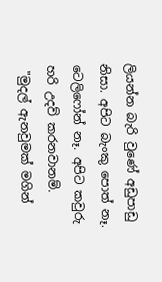ලියන්න බැරි වුණේ අඩුපාඩු නිසා. අපිට බැංකු පොත් නෑ. ටෙලිෆෝන් නෑ. අපිට කවුරු හරි උදව් කරනවානම්.
 "මුදල් ඇනවුමක්‌ මගින්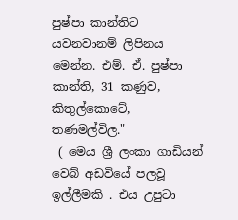පුෂ්පා කාන්තිට යවනවානම් ලිපිනය මෙන්න. එම්. ඒ. පුෂ්පා කාන්ති, 31 කණුව, කිතුල්කොටේ, තණමල්විල."
 ( මෙය ශ්‍රී ලංකා ගාඩියන් වෙබ් අඩවියේ පලවූ ඉල්ලීමකි . එය උපුටා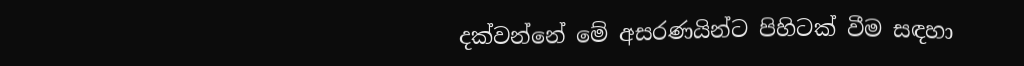දක්වන්නේ මේ අසරණයින්ට පිහිටක් වීම සඳහා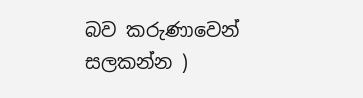බව කරුණාවෙන් සලකන්න )